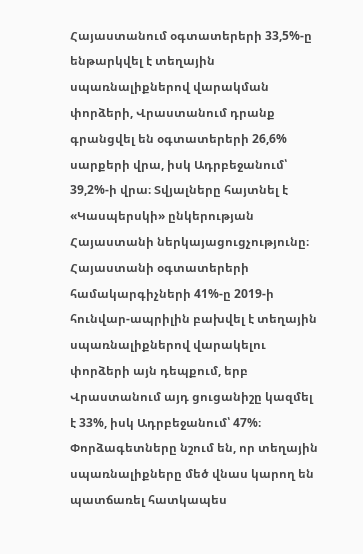Հայաստանում օգտատերերի 33,5%-ը ենթարկվել է տեղային սպառնալիքներով վարակման փորձերի, Վրաստանում դրանք գրանցվել են օգտատերերի 26,6% սարքերի վրա, իսկ Ադրբեջանում՝ 39,2%-ի վրա։ Տվյալները հայտնել է «Կասպերսկի» ընկերության Հայաստանի ներկայացուցչությունը։
Հայաստանի օգտատերերի համակարգիչների 41%-ը 2019-ի հունվար-ապրիլին բախվել է տեղային սպառնալիքներով վարակելու փորձերի այն դեպքում, երբ Վրաստանում այդ ցուցանիշը կազմել է 33%, իսկ Ադրբեջանում՝ 47%։
Փորձագետները նշում են, որ տեղային սպառնալիքները մեծ վնաս կարող են պատճառել հատկապես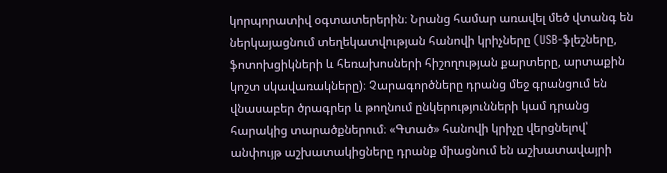կորպորատիվ օգտատերերին։ Նրանց համար առավել մեծ վտանգ են ներկայացնում տեղեկատվության հանովի կրիչները (USB-ֆլեշները, ֆոտոխցիկների և հեռախոսների հիշողության քարտերը, արտաքին կոշտ սկավառակները)։ Չարագործները դրանց մեջ գրանցում են վնասաբեր ծրագրեր և թողնում ընկերությունների կամ դրանց հարակից տարածքներում։ «Գտած» հանովի կրիչը վերցնելով՝ անփույթ աշխատակիցները դրանք միացնում են աշխատավայրի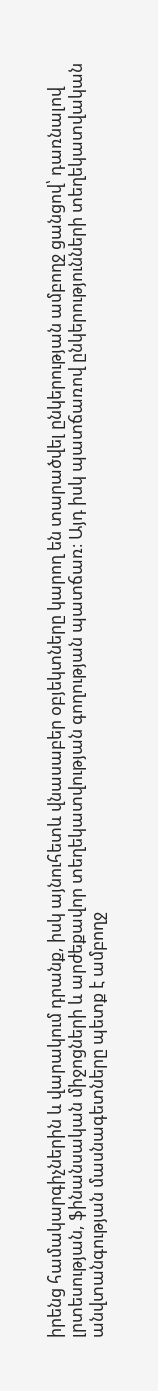իրենց համակարգիչներին և վարակում դրանք, իսկ այնուհետև վնասաբեր օբյեկտները կարող են տարածվել ընկերության ամբողջ ցանցով՝ դառնալով լրտեսության, ֆինանսական միջոցների և արժեքավոր տեղեկատվության գողության պատճառ։ Այդ իսկ պատճառով ընկերությունների տեղեկատվական անվտանգության մասնագետները պետք է ամբողջ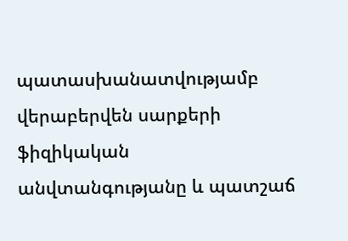պատասխանատվությամբ վերաբերվեն սարքերի ֆիզիկական անվտանգությանը և պատշաճ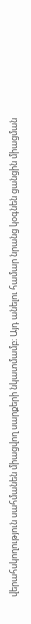վերահսկողություն սահմանեն միացվող սարքերի նկատմամբ։ Այդ անելու համար նրանց կօգնեն ցանցին միացման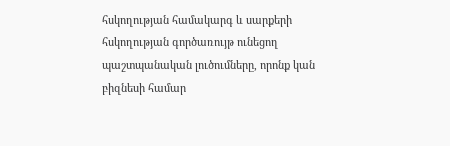հսկողության համակարգ և սարքերի հսկողության գործառույթ ունեցող պաշտպանական լուծումները, որոնք կան բիզնեսի համար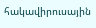հակավիրուսային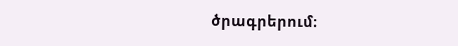ծրագրերում։